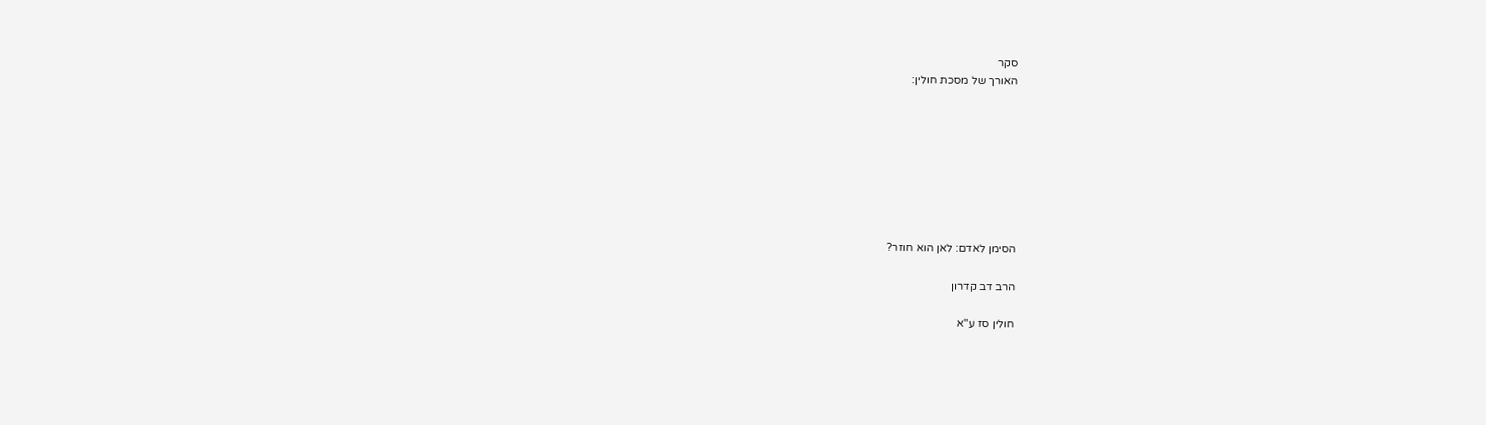סקר
האורך של מסכת חולין:








הסימן לאדם: לאן הוא חוזר?

הרב דב קדרון

חולין סז ע"א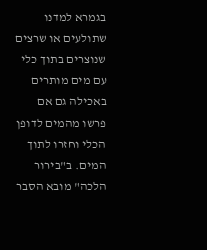בגמרא למדנו שתולעים או שרצים שנוצרים בתוך כלי עם מים מותרים באכילה גם אם פרשו מהמים לדופן הכלי וחזרו לתוך המים. ב"בירור הלכה" מובא הסבר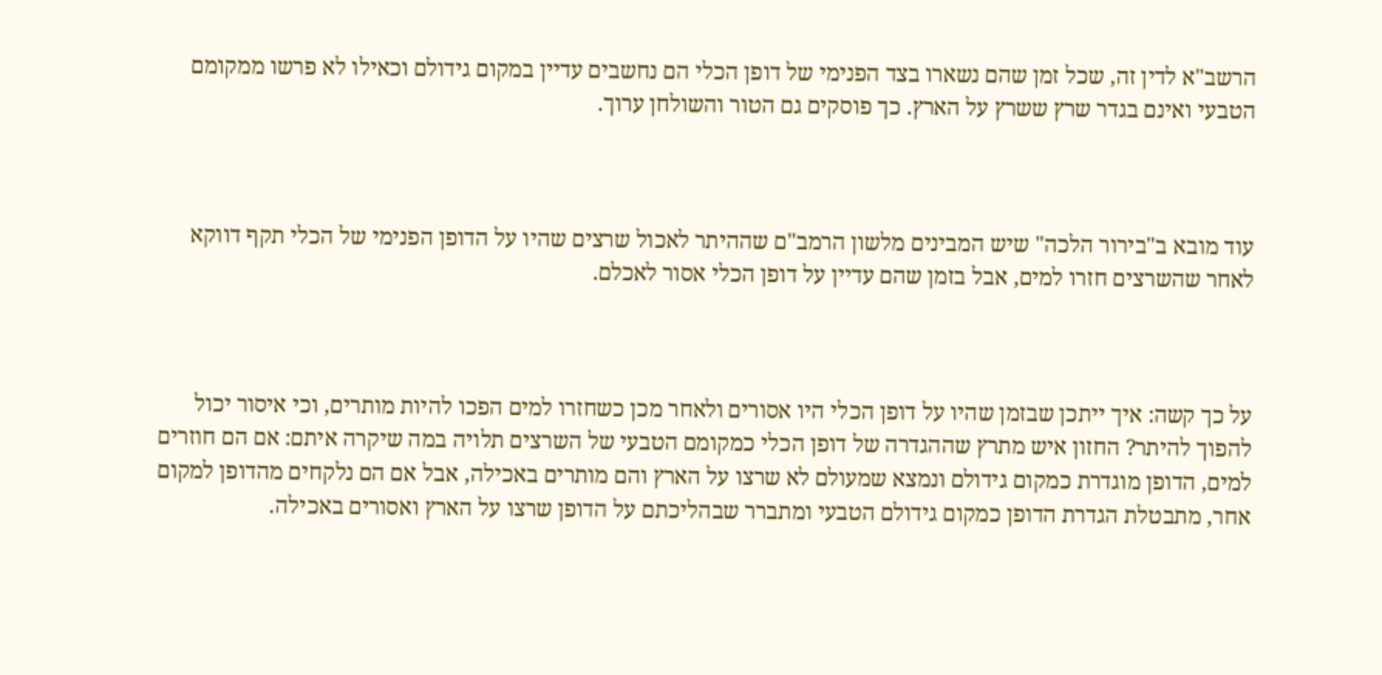הרשב"א לדין זה, שכל זמן שהם נשארו בצד הפנימי של דופן הכלי הם נחשבים עדיין במקום גידולם וכאילו לא פרשו ממקומם הטבעי ואינם בגדר שרץ ששרץ על הארץ. כך פוסקים גם הטור והשולחן ערוך.



עוד מובא ב"בירור הלכה" שיש המבינים מלשון הרמב"ם שההיתר לאכול שרצים שהיו על הדופן הפנימי של הכלי תקף דווקא לאחר שהשרצים חזרו למים, אבל בזמן שהם עדיין על דופן הכלי אסור לאכלם.



על כך קשה: איך ייתכן שבזמן שהיו על דופן הכלי היו אסורים ולאחר מכן כשחזרו למים הפכו להיות מותרים, וכי איסור יכול להפוך להיתר? החזון איש מתרץ שההגדרה של דופן הכלי כמקומם הטבעי של השרצים תלויה במה שיקרה איתם: אם הם חוזרים למים, הדופן מוגדרת כמקום גידולם ונמצא שמעולם לא שרצו על הארץ והם מותרים באכילה, אבל אם הם נלקחים מהדופן למקום אחר, מתבטלת הגדרת הדופן כמקום גידולם הטבעי ומתברר שבהליכתם על הדופן שרצו על הארץ ואסורים באכילה.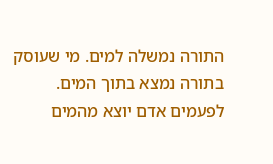התורה נמשלה למים. מי שעוסק בתורה נמצא בתוך המים. לפעמים אדם יוצא מהמים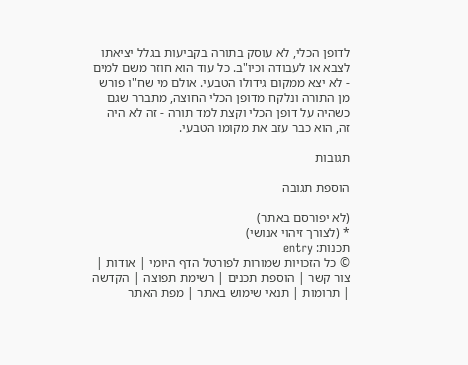לדופן הכלי, לא עוסק בתורה בקביעות בגלל יציאתו לצבא או לעבודה וכיו"ב. כל עוד הוא חוזר משם למים - לא יצא ממקום גידולו הטבעי. אולם מי שח"ו פורש מן התורה ונלקח מדופן הכלי החוצה, מתברר שגם כשהיה על דופן הכלי וקצת למד תורה - זה לא היה זה, הוא כבר עזב את מקומו הטבעי.

תגובות

הוספת תגובה

(לא יפורסם באתר)
* (לצורך זיהוי אנושי)
תכנות: entry
© כל הזכויות שמורות לפורטל הדף היומי | אודות | צור קשר | הוספת תכנים | רשימת תפוצה | הקדשה | תרומות | תנאי שימוש באתר | מפת האתר